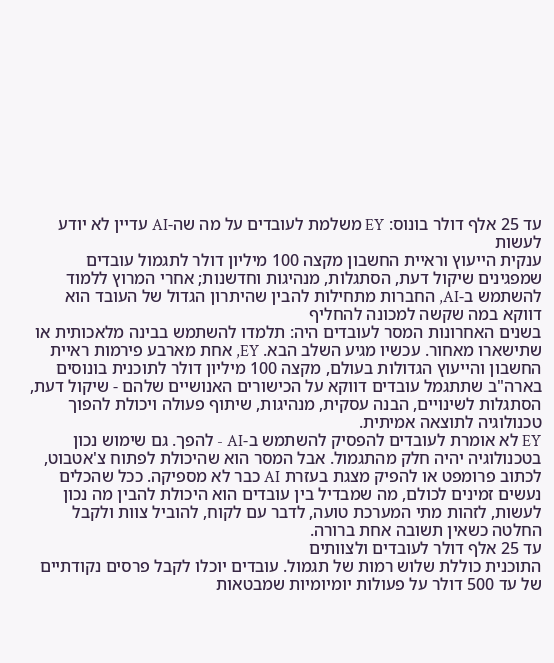עד 25 אלף דולר בונוס: EY משלמת לעובדים על מה שה-AI עדיין לא יודע לעשות
ענקית הייעוץ וראיית החשבון מקצה 100 מיליון דולר לתגמול עובדים שמפגינים שיקול דעת, הסתגלות, מנהיגות וחדשנות; אחרי המרוץ ללמוד להשתמש ב-AI, החברות מתחילות להבין שהיתרון הגדול של העובד הוא דווקא במה שקשה למכונה להחליף
בשנים האחרונות המסר לעובדים היה: תלמדו להשתמש בבינה מלאכותית או שתישארו מאחור. עכשיו מגיע השלב הבא. EY, אחת מארבע פירמות ראיית החשבון והייעוץ הגדולות בעולם, מקצה 100 מיליון דולר לתוכנית בונוסים בארה"ב שתתגמל עובדים דווקא על הכישורים האנושיים שלהם - שיקול דעת, הסתגלות לשינויים, הבנה עסקית, מנהיגות, שיתוף פעולה ויכולת להפוך טכנולוגיה לתוצאה אמיתית.
EY לא אומרת לעובדים להפסיק להשתמש ב-AI - להפך. גם שימוש נכון בטכנולוגיה יהיה חלק מהתגמול. אבל המסר הוא שהיכולת לפתוח צ'אטבוט, לכתוב פרומפט או להפיק מצגת בעזרת AI כבר לא מספיקה. ככל שהכלים נעשים זמינים לכולם, מה שמבדיל בין עובדים הוא היכולת להבין מה נכון לעשות, לזהות מתי המערכת טועה, לדבר עם לקוח, להוביל צוות ולקבל החלטה כשאין תשובה אחת ברורה.
עד 25 אלף דולר לעובדים ולצוותים
התוכנית כוללת שלוש רמות של תגמול. עובדים יוכלו לקבל פרסים נקודתיים של עד 500 דולר על פעולות יומיומיות שמבטאות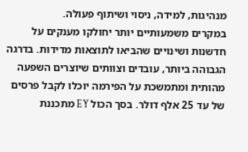מנהיגות, למידה, ניסוי ושיתוף פעולה.
במקרים משמעותיים יותר יחולקו מענקים על חדשנות ושינויים שהביאו לתוצאות מדידות. בדרגה הגבוהה ביותר, עובדים וצוותים שיוצרים השפעה מהותית ומתמשכת על הפירמה יוכלו לקבל פרסים של עד 25 אלף דולר. בסך הכול EY מתכננת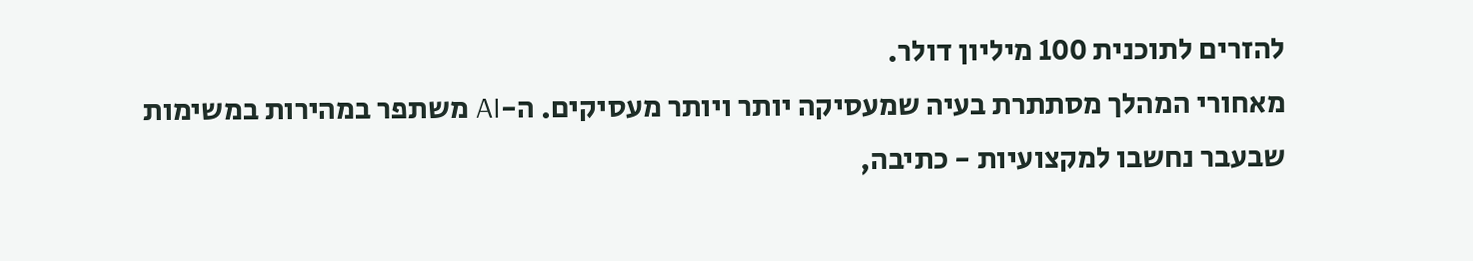להזרים לתוכנית 100 מיליון דולר.
מאחורי המהלך מסתתרת בעיה שמעסיקה יותר ויותר מעסיקים. ה-AI משתפר במהירות במשימות שבעבר נחשבו למקצועיות - כתיבה,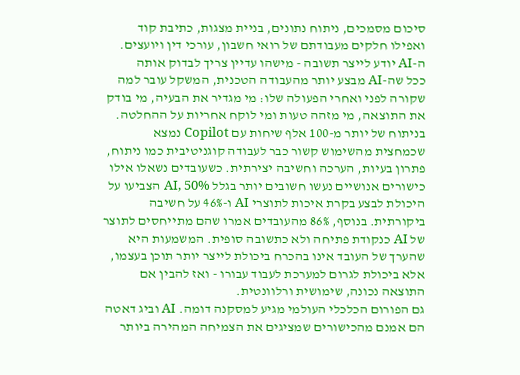סיכום מסמכים, ניתוח נתונים, בניית מצגות, כתיבת קוד ואפילו חלקים מעבודתם של רואי חשבון, עורכי דין ויועצים.
ה-AI יודע לייצר תשובה - מישהו עדיין צריך לבדוק אותה
ככל שה-AI מבצע יותר מהעבודה הטכנית, המשקל עובר למה שקורה לפני ואחרי הפעולה שלו: מי מגדיר את הבעיה, מי בודק את התוצאה, מי מזהה טעות ומי לוקח אחריות על ההחלטה.
בניתוח של יותר מ-100 אלף שיחות עם Copilot נמצא שכמחצית מהשימוש קשור כבר לעבודה קוגניטיבית כמו ניתוח, פתרון בעיות, הערכה וחשיבה יצירתית. כשעובדים נשאלו אילו כישורים אנושיים נעשו חשובים יותר בגלל AI, 50% הצביעו על היכולת לבצע בקרת איכות לתוצרי AI ו-46% על חשיבה ביקורתית. בנוסף, 86% מהעובדים אמרו שהם מתייחסים לתוצר של AI כנקודת פתיחה ולא כתשובה סופית. המשמעות היא שהערך של העובד אינו בהכרח ביכולת לייצר יותר תוכן בעצמו, אלא ביכולת לגרום למערכת לעבוד עבורו - ואז להבין אם התוצאה נכונה, שימושית ורלוונטית.
גם הפורום הכלכלי העולמי מגיע למסקנה דומה. AI וביג דאטה הם אמנם מהכישורים שמציגים את הצמיחה המהירה ביותר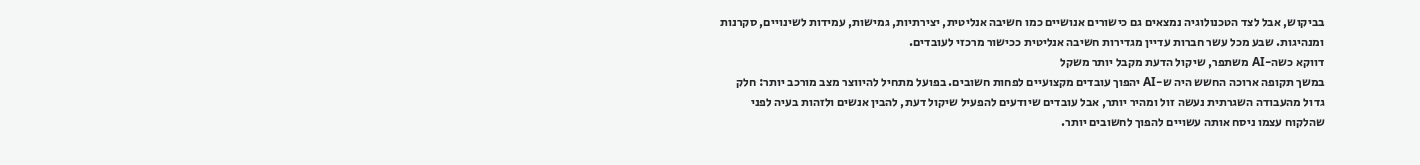בביקוש, אבל לצד הטכנולוגיה נמצאים גם כישורים אנושיים כמו חשיבה אנליטית, יצירתיות, גמישות, עמידות לשינויים, סקרנות ומנהיגות. שבע מכל עשר חברות עדיין מגדירות חשיבה אנליטית ככישור מרכזי לעובדים.
דווקא כשה-AI משתפר, שיקול הדעת מקבל יותר משקל
במשך תקופה ארוכה החשש היה ש-AI יהפוך עובדים מקצועיים לפחות חשובים. בפועל מתחיל להיווצר מצב מורכב יותר: חלק גדול מהעבודה השגרתית נעשה זול ומהיר יותר, אבל עובדים שיודעים להפעיל שיקול דעת, להבין אנשים ולזהות בעיה לפני שהלקוח עצמו ניסח אותה עשויים להפוך לחשובים יותר.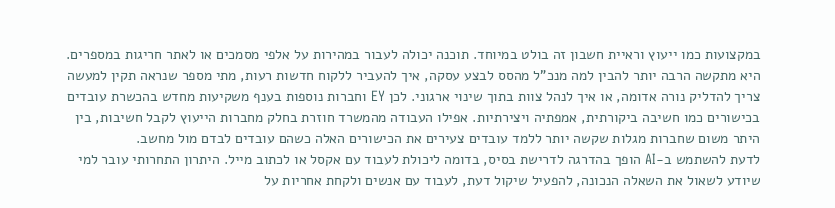במקצועות כמו ייעוץ וראיית חשבון זה בולט במיוחד. תוכנה יכולה לעבור במהירות על אלפי מסמכים או לאתר חריגות במספרים. היא מתקשה הרבה יותר להבין למה מנכ"ל מהסס לבצע עסקה, איך להעביר ללקוח חדשות רעות, מתי מספר שנראה תקין למעשה צריך להדליק נורה אדומה, או איך לנהל צוות בתוך שינוי ארגוני. לכן EY וחברות נוספות בענף משקיעות מחדש בהכשרת עובדים בכישורים כמו חשיבה ביקורתית, אמפתיה ויצירתיות. אפילו העבודה מהמשרד חוזרת בחלק מחברות הייעוץ לקבל חשיבות, בין היתר משום שחברות מגלות שקשה יותר ללמד עובדים צעירים את הכישורים האלה כשהם עובדים לבדם מול מחשב.
לדעת להשתמש ב-AI הופך בהדרגה לדרישת בסיס, בדומה ליכולת לעבוד עם אקסל או לכתוב מייל. היתרון התחרותי עובר למי שיודע לשאול את השאלה הנכונה, להפעיל שיקול דעת, לעבוד עם אנשים ולקחת אחריות על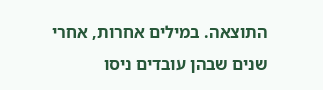התוצאה. במילים אחרות, אחרי שנים שבהן עובדים ניסו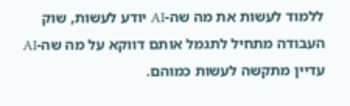ללמוד לעשות את מה שה-AI יודע לעשות, שוק העבודה מתחיל לתגמל אותם דווקא על מה שה-AI עדיין מתקשה לעשות כמוהם.